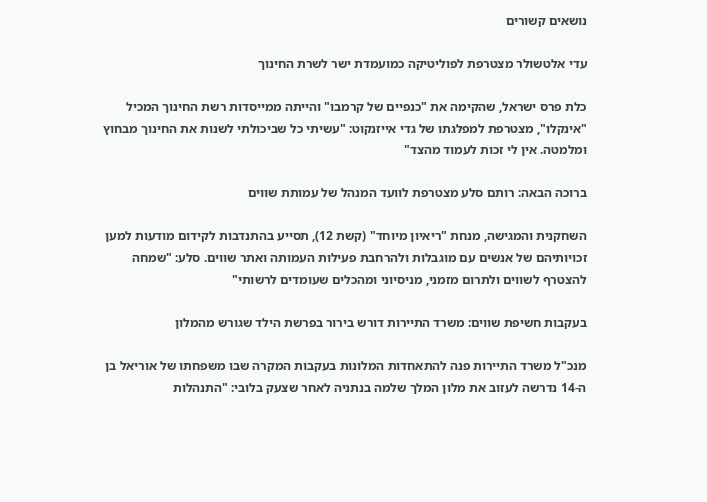נושאים קשורים

עדי אלטשולר מצטרפת לפוליטיקה כמועמדת ישר לשרת החינוך

כלת פרס ישראל, שהקימה את "כנפיים של קרמבו" והייתה ממייסדות רשת החינוך המכיל "אינקלו", מצטרפת למפלגתו של גדי אייזנקוט: "עשיתי כל שביכולתי לשנות את החינוך מבחוץ ומלמטה. אין לי זכות לעמוד מהצד"

ברוכה הבאה: רותם סלע מצטרפת לוועד המנהל של עמותת שווים

השחקנית והמגישה, מנחת "ריאיון מיוחד" (קשת 12), תסייע בהתנדבות לקידום מודעות למען זכויותיהם של אנשים עם מוגבלות ולהרחבת פעילות העמותה ואתר שווים. סלע: "שמחה להצטרף לשווים ולתרום מזמני, מניסיוני ומהכלים שעומדים לרשותי"

בעקבות חשיפת שווים: משרד התיירות דורש בירור בפרשת הילד שגורש מהמלון

מנכ"ל משרד התיירות פנה להתאחדות המלונות בעקבות המקרה שבו משפחתו של אוריאל בן ה-14 נדרשה לעזוב את מלון המלך שלמה בנתניה לאחר שצעק בלובי: "התנהלות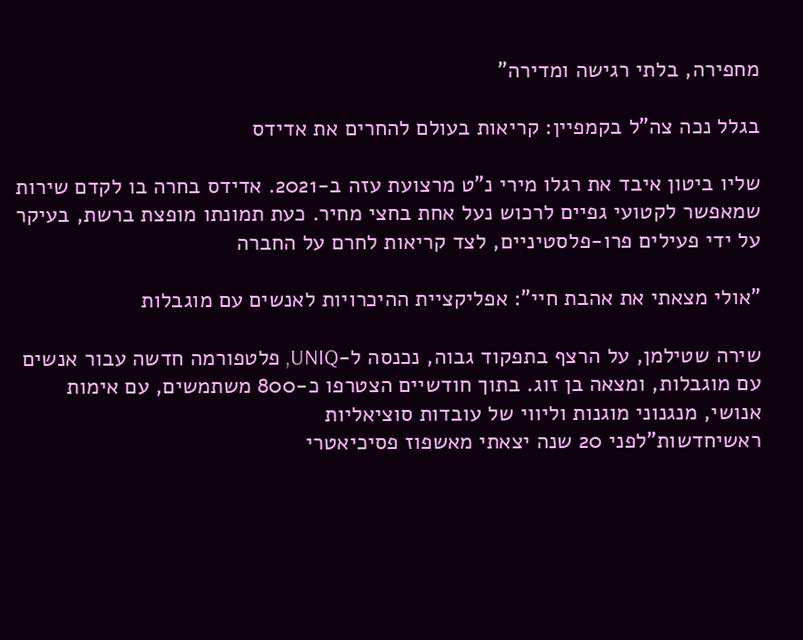מחפירה, בלתי רגישה ומדירה"

בגלל נכה צה"ל בקמפיין: קריאות בעולם להחרים את אדידס

שליו ביטון איבד את רגלו מירי נ"ט מרצועת עזה ב-2021. אדידס בחרה בו לקדם שירות שמאפשר לקטועי גפיים לרכוש נעל אחת בחצי מחיר. כעת תמונתו מופצת ברשת, בעיקר על ידי פעילים פרו-פלסטיניים, לצד קריאות לחרם על החברה

"אולי מצאתי את אהבת חיי": אפליקציית ההיכרויות לאנשים עם מוגבלות

שירה שטילמן, על הרצף בתפקוד גבוה, נכנסה ל-UNIQ, פלטפורמה חדשה עבור אנשים עם מוגבלות, ומצאה בן זוג. בתוך חודשיים הצטרפו כ-800 משתמשים, עם אימות אנושי, מנגנוני מוגנות וליווי של עובדות סוציאליות
ראשיחדשות"לפני 20 שנה יצאתי מאשפוז פסיכיאטרי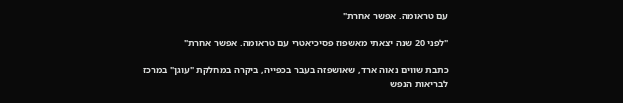עם טראומה. אפשר אחרת"

"לפני 20 שנה יצאתי מאשפוז פסיכיאטרי עם טראומה. אפשר אחרת"

כתבת שווים נאוה ארד, שאושפזה בעבר בכפייה, ביקרה במחלקת "עוגן" במרכז לבריאות הנפש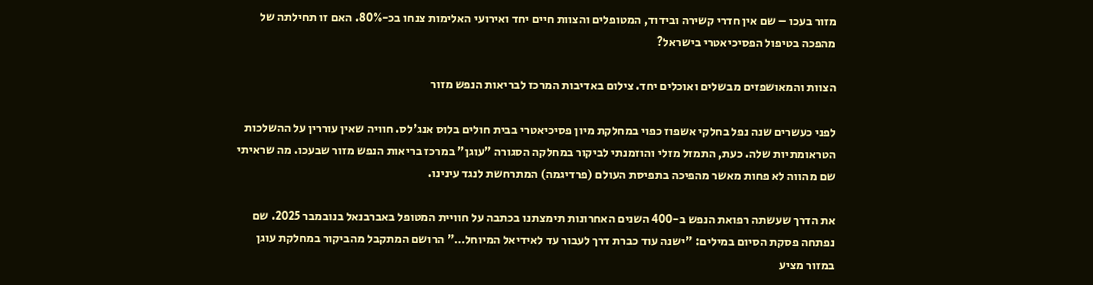מזור בעכו – שם אין חדרי קשירה ובידוד, המטופלים והצוות חיים יחד ואירועי האלימות צנחו בכ-80%. האם זו תחילתה של מהפכה בטיפול הפסיכיאטרי בישראל?

הצוות והמאושפזים מבשלים ואוכלים יחד. צילום באדיבות המרכז לבריאות הנפש מזור

לפני כעשרים שנה נפל בחלקי אשפוז כפוי במחלקת מיון פסיכיאטרי בבית חולים בלוס אנג'לס. חוויה שאין עוררין על ההשלכות הטראומתיות שלה. כעת, התמזל מזלי והוזמנתי לביקור במחלקה הסגורה "עוגן" במרכז בריאות הנפש מזור שבעכו. מה שראיתי שם מהווה לא פחות מאשר מהפיכה בתפיסת העולם (פרדיגמה) המתרחשת לנגד עינינו.

את הדרך שעשתה רפואת הנפש ב-400 השנים האחרונות תימצתנו בכתבה על חוויית המטופל באברבנאל בנובמבר 2025. שם נפתחה פסקת הסיום במילים: "ישנה עוד כברת דרך לעבור עד לאידיאל המיוחל…" הרושם המתקבל מהביקור במחלקת עוגן במזור מציע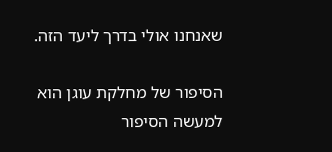שאנחנו אולי בדרך ליעד הזה.

הסיפור של מחלקת עוגן הוא למעשה הסיפור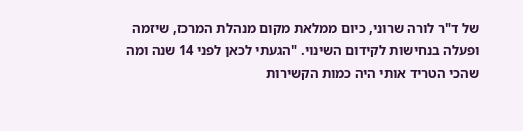של ד"ר לורה שרוני, כיום ממלאת מקום מנהלת המרכז, שיזמה ופעלה בנחישות לקידום השינוי. "הגעתי לכאן לפני 14 שנה ומה שהכי הטריד אותי היה כמות הקשירות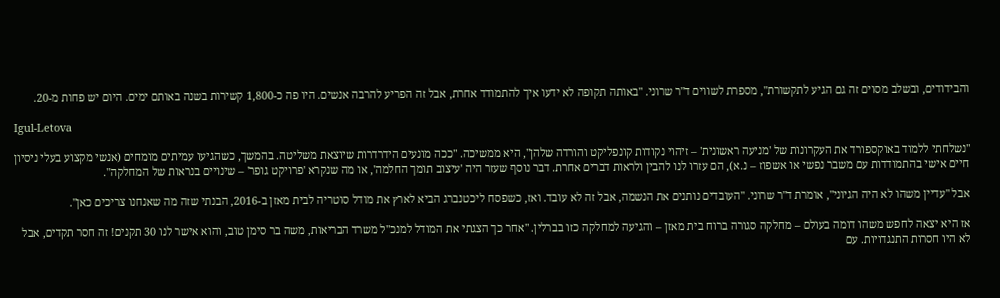והבידודים, ובשלב מסוים זה גם הגיע לתקשורת", מספרת לשווים ד"ר שרוני. "באותה תקופה לא ידעו איך להתמודד אחרת, אבל זה הפריע להרבה אנשים. היו פה כ-1,800 קשירות בשנה באותם ימים. היום יש פחות מ-20.

Igul-Letova

"נשלחתי ללמוד באוקספורד את העקרונות של 'מניעה ראשונית' – זיהוי נקודות קונפליקט והורדה שלהן", היא ממשיכה. "ככה מונעים הידרדרות שיוצאת משליטה. בהמשך, כשהגיעו עמיתים מומחים (אנשי מקצוע בעלי ניסיון חיים אישי בהתמודדות עם משבר נפשי או אשפוז – נ.א), הם עזרו לנו להבין ולראות דברים אחרת. דבר נוסף שעזר היה 'עיצוב תומך החלמה', או מה שנקרא 'פרויקט גופר' – שינויים בנראות של המחלקה".

אבל "עדיין משהו לא היה הגיוני", אומרת ד"ר שרוני. "העובדים נותנים את הנשמה, אבל זה לא עובד. ואז, כשפסח ליכטנברג הביא לארץ את מודל סוטריה לבית מאזן ב-2016, הבנתי שזה מה שאנחנו צריכים כאן".

אז היא יצאה לחפש משהו דומה בעולם – מחלקה סגורה ברוח בית מאזן – והגיעה למחלקה כזו בברלין. "אחר כך הצגתי את המודל למנכ"ל משרד הבריאות, משה בר סימן טוב, והוא אישר לנו 30 תקנים! זה חסר תקדים, אבל לא היו חסרות התנגדויות. עם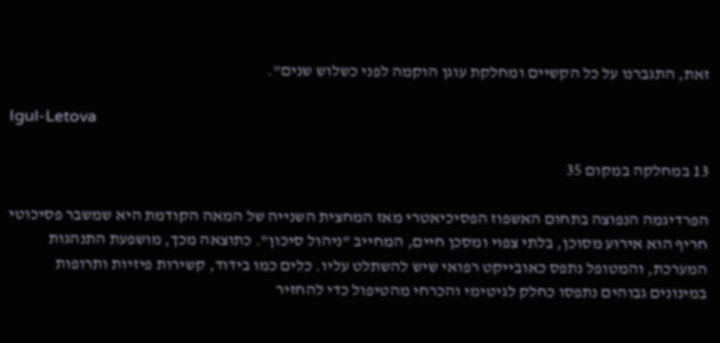זאת, התגברנו על כל הקשיים ומחלקת עוגן הוקמה לפני כשלוש שנים".

Igul-Letova

13 במחלקה במקום 35

הפרדיגמה הנפוצה בתחום האשפוז הפסיכיאטרי מאז המחצית השנייה של המאה הקודמת היא שמשבר פסיכוטי חריף הוא אירוע מסוכן, בלתי צפוי ומסכן חיים, המחייב "ניהול סיכון". כתוצאה מכך, מושפעת התנהגות המערכת, והמטופל נתפס כאובייקט רפואי שיש להשתלט עליו. כלים כמו בידוד, קשירות פיזיות ותרופות במינונים גבוהים נתפסו כחלק לגיטימי והכרחי מהטיפול כדי להחזיר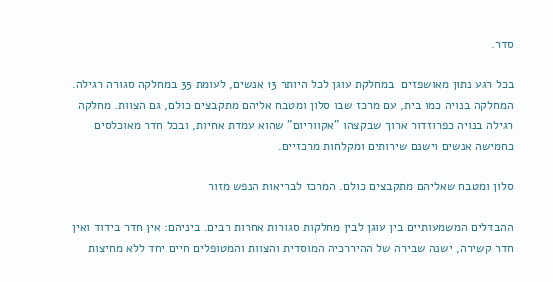סדר.

בכל רגע נתון מאושפזים  במחלקת עוגן לכל היותר 13 אנשים, לעומת 35 במחלקה סגורה רגילה. המחלקה בנויה כמו בית, עם מרכז שבו סלון ומטבח אליהם מתקבצים כולם, גם הצוות. מחלקה רגילה בנויה כפרוזדור ארוך שבקצהו "אקווריום" שהוא עמדת אחיות, ובכל חדר מאוכלסים כחמישה אנשים וישנם שירותים ומקלחות מרכזיים.

סלון ומטבח שאליהם מתקבצים כולם. המרכז לבריאות הנפש מזור

ההבדלים המשמעותיים בין עוגן לבין מחלקות סגורות אחרות רבים. ביניהם: אין חדר בידוד ואין חדר קשירה, ישנה שבירה של ההיררכיה המוסדית והצוות והמטופלים חיים יחד ללא מחיצות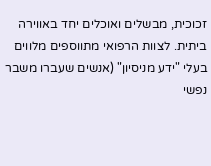זכוכית, מבשלים ואוכלים יחד באווירה ביתית. לצוות הרפואי מתווספים מלווים בעלי "ידע מניסיון" (אנשים שעברו משבר נפשי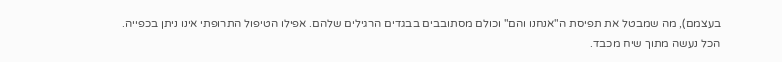בעצמם), מה שמבטל את תפיסת ה"אנחנו והם" וכולם מסתובבים בבגדים הרגילים שלהם. אפילו הטיפול התרופתי אינו ניתן בכפייה. הכל נעשה מתוך שיח מכבד.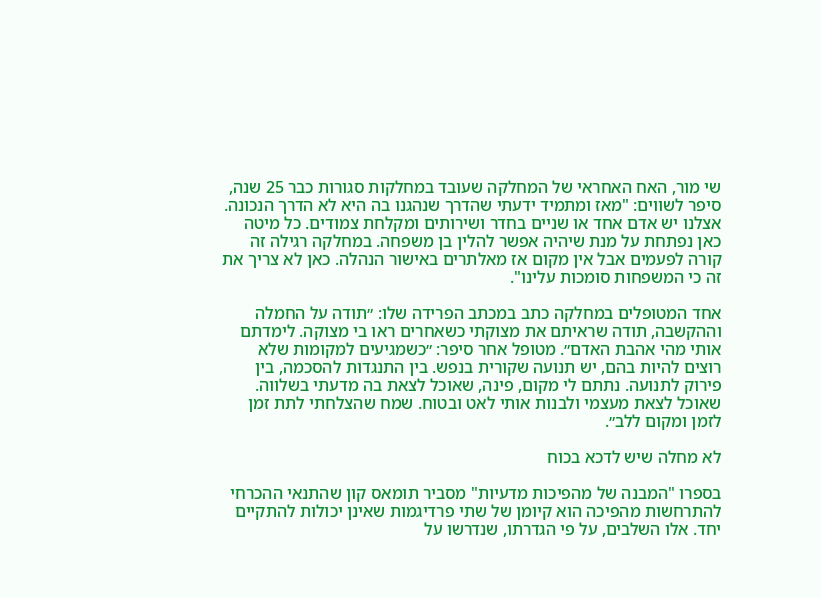שי מור, האח האחראי של המחלקה שעובד במחלקות סגורות כבר 25 שנה, סיפר לשווים: "מאז ומתמיד ידעתי שהדרך שנהגנו בה היא לא הדרך הנכונה. אצלנו יש אדם אחד או שניים בחדר ושירותים ומקלחת צמודים. כל מיטה כאן נפתחת על מנת שיהיה אפשר להלין בן משפחה. במחלקה רגילה זה קורה לפעמים אבל אין מקום אז מאלתרים באישור הנהלה. כאן לא צריך את זה כי המשפחות סומכות עלינו".

אחד המטופלים במחלקה כתב במכתב הפרידה שלו: ״תודה על החמלה וההקשבה, תודה שראיתם את מצוקתי כשאחרים ראו בי מצוקה. לימדתם אותי מהי אהבת האדם״. מטופל אחר סיפר: ״כשמגיעים למקומות שלא רוצים להיות בהם, יש תנועה שקורית בנפש. בין התנגדות להסכמה, בין פירוק לתנועה. נתתם לי מקום, פינה, שאוכל לצאת בה מדעתי בשלווה. שאוכל לצאת מעצמי ולבנות אותי לאט ובטוח. שמח שהצלחתי לתת זמן לזמן ומקום ללב״.

לא מחלה שיש לדכא בכוח

בספרו "המבנה של מהפיכות מדעיות" מסביר תומאס קון שהתנאי ההכרחי להתרחשות מהפיכה הוא קיומן של שתי פרדיגמות שאינן יכולות להתקיים יחד. אלו השלבים, על פי הגדרתו, שנדרשו על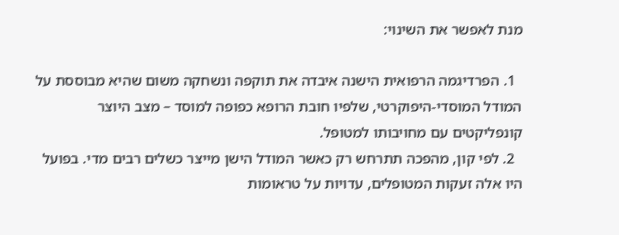מנת לאפשר את השינוי:

  1. הפרדיגמה הרפואית הישנה איבדה את תוקפה ונשחקה משום שהיא מבוססת על המודל המוסדי-היפוקרטי, שלפיו חובת הרופא כפופה למוסד – מצב היוצר קונפליקטים עם מחויבותו למטופל.
  2. לפי קון, מהפכה תתרחש רק כאשר המודל הישן מייצר כשלים רבים מדי. בפועל היו אלה זעקות המטופלים, עדויות על טראומות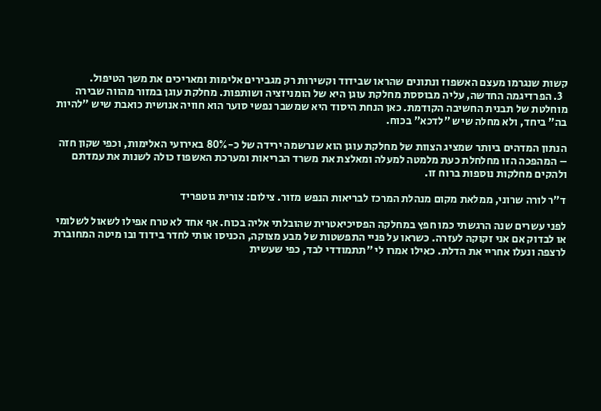קשות שנגרמו מעצם האשפוז ונתונים שהראו שבידוד וקשירות רק מגבירים אלימות ומאריכים את משך הטיפול.
  3. הפרדיגמה החדשה, עליה מבוססת מחלקת עוגן היא של הומניזציה ושותפות. מחלקת עוגן במזור מהווה שבירה מוחלטת של תבנית החשיבה הקודמת. כאן הנחת היסוד היא שמשבר נפשי סוער הוא חוויה אנושית כואבת שיש "להיות בה" ביחד, ולא מחלה שיש "לדכא" בכוח.

הנתון המדהים ביותר שמציג הצוות של מחלקת עוגן הוא שנרשמה ירידה של כ-80% באירועי האלימות, וכפי שקון חזה – המהפכה הזו מחלחלת כעת מלמטה למעלה ומאלצת את משרד הבריאות ומערכת האשפוז כולה לשנות את עמדתם ולהקים מחלקות נוספות ברוח זו.

ד"ר לורה שרוני, ממלאת מקום מנהלת המרכז לבריאות הנפש מזור. צילום: צורית גוטפריד

לפני עשרים שנה הרגשתי כמו חפץ במחלקה הפסיכיאטרית שהובלתי אליה בכוח. אף אחד לא טרח אפילו לשאול לשלומי או לבדוק אם אני זקוקה לעזרה. כשראו על פניי התפשטות של מבע מצוקה, הכניסו אותי לחדר בידוד ובו מיטה המחוברת לרצפה ונעלו אחריי את הדלת. כאילו אמרו לי "תתמודדי לבד, כפי שעשית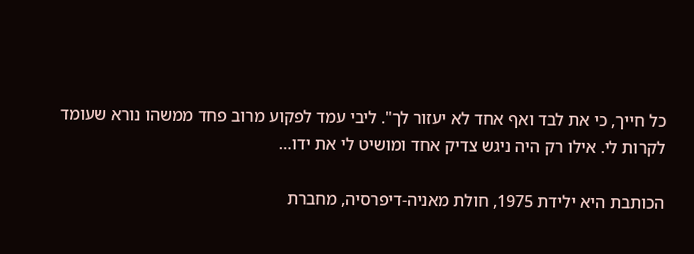כל חייך, כי את לבד ואף אחד לא יעזור לך". ליבי עמד לפקוע מרוב פחד ממשהו נורא שעומד לקרות לי. אילו רק היה ניגש צדיק אחד ומושיט לי את ידו…

הכותבת היא ילידת 1975, חולת מאניה-דיפרסיה, מחברת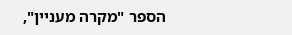הספר "מקרה מעניין",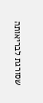שסורגת לבריאותה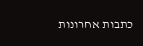כתבות אחרונות